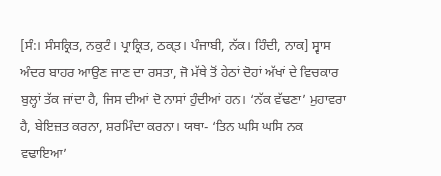[ਸੰ:। ਸੰਸਕ੍ਰਿਤ, ਨਕੁਟੰ। ਪ੍ਰਾਕ੍ਰਿਤ, ਠਕ੍ਤ। ਪੰਜਾਬੀ, ਨੱਕ। ਹਿੰਦੀ, ਨਾਕ] ਸ੍ਵਾਸ ਅੰਦਰ ਬਾਹਰ ਆਉਣ ਜਾਣ ਦਾ ਰਸਤਾ, ਜੋ ਮੱਥੇ ਤੋਂ ਹੇਠਾਂ ਦੋਹਾਂ ਅੱਖਾਂ ਦੇ ਵਿਚਕਾਰ ਬੁਲ੍ਹਾਂ ਤੱਕ ਜਾਂਦਾ ਹੈ, ਜਿਸ ਦੀਆਂ ਦੋ ਨਾਸਾਂ ਹੁੰਦੀਆਂ ਹਨ। ‘ਨੱਕ ਵੱਢਣਾ’ ਮੁਹਾਵਰਾ ਹੈ, ਬੇਇਜ਼ਤ ਕਰਨਾ, ਸ਼ਰਮਿੰਦਾ ਕਰਨਾ। ਯਥਾ- ‘ਤਿਨ ਘਸਿ ਘਸਿ ਨਕ ਵਢਾਇਆ’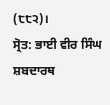(੮੮੨)।
ਸ੍ਰੋਤ: ਭਾਈ ਵੀਰ ਸਿੰਘ ਸ਼ਬਦਾਰਥ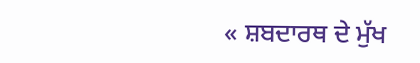« ਸ਼ਬਦਾਰਥ ਦੇ ਮੁੱਖ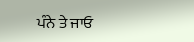ਪੰਨੇ ਤੇ ਜਾਓ